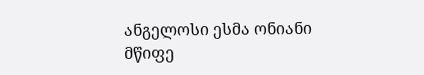ანგელოსი ესმა ონიანი
მწიფე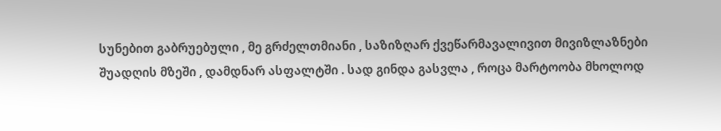სუნებით გაბრუებული , მე გრძელთმიანი , საზიზღარ ქვეწარმავალივით მივიზლაზნები შუადღის მზეში , დამდნარ ასფალტში . სად გინდა გასვლა , როცა მარტოობა მხოლოდ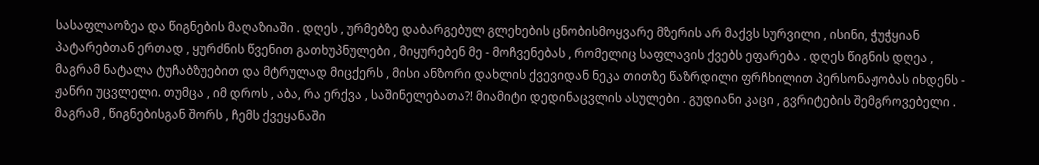სასაფლაოზეა და წიგნების მაღაზიაში . დღეს , ურმებზე დაბარგებულ გლეხების ცნობისმოყვარე მზერის არ მაქვს სურვილი , ისინი, ჭუჭყიან პატარებთან ერთად , ყურძნის წვენით გათხუპნულები , მიყურებენ მე - მოჩვენებას , რომელიც საფლავის ქვებს ეფარება . დღეს წიგნის დღეა , მაგრამ ნატალა ტუჩაბზუებით და მტრულად მიცქერს , მისი ანზორი დახლის ქვევიდან ნეკა თითზე წაზრდილი ფრჩხილით პერსონაჟობას იხდენს - ჟანრი უცვლელი. თუმცა , იმ დროს , აბა, რა ერქვა , საშინელებათა?! მიამიტი დედინაცვლის ასულები . გუდიანი კაცი , გვრიტების შემგროვებელი . მაგრამ , წიგნებისგან შორს , ჩემს ქვეყანაში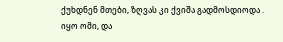ქუხდნენ მთები, ზღვას კი ქვიშა გადმოსდიოდა . იყო ომი, და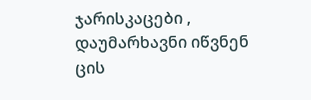ჯარისკაცები , დაუმარხავნი იწვნენ ცის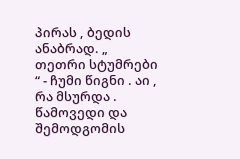პირას , ბედის ანაბრად. „ თეთრი სტუმრები “ - ჩუმი წიგნი . აი , რა მსურდა . წამოვედი და შემოდგომის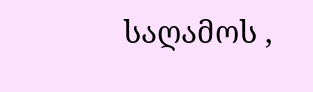საღამოს ,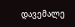დავემალე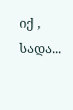იქ , სადა...